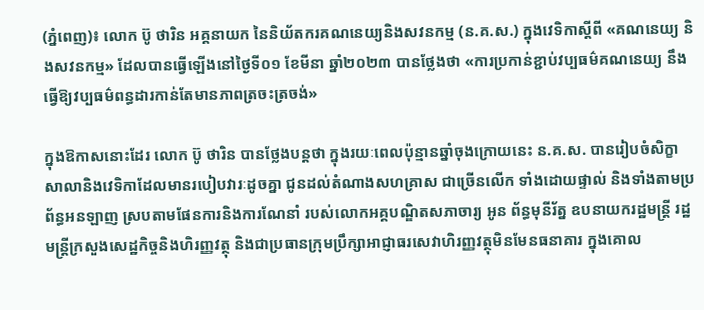(ភ្នំពេញ)៖ លោក ប៊ូ ថារិន អគ្គនាយក នៃនិយ័តករគណនេយ្យនិងសវនកម្ម (ន.គ.ស.) ក្នុងវេទិកាស្តីពី «គណនេយ្យ និងសវនកម្ម» ដែលបានធ្វើឡើងនៅថ្ងៃទី០១ ខែមីនា ឆ្នាំ២០២៣ បានថ្លែងថា «ការប្រកាន់ខ្ជាប់វប្បធម៌គណនេយ្យ នឹងធ្វើឱ្យវប្បធម៌ពន្ធដារកាន់តែមានភាពត្រចះត្រចង់»

ក្នុងឱកាសនោះដែរ លោក ប៊ូ ថារិន បានថ្លែងបន្តថា ក្នុងរយៈពេលប៉ុន្មានឆ្នាំចុងក្រោយនេះ ន.គ.ស. បានរៀបចំសិក្ខាសាលានិងវេទិកាដែលមានរបៀបវារៈដូចគ្នា ជូនដល់តំណាងសហគ្រាស ជាច្រើនលើក ទាំងដោយផ្ទាល់ និងទាំងតាមប្រព័ន្ធអនឡាញ ស្របតាមផែនការនិងការណែនាំ របស់លោកអគ្គបណ្ឌិតសភាចារ្យ អូន ព័ន្ធមុនីរ័ត្ន ឧបនាយករដ្ឋមន្រ្តី រដ្ឋមន្រ្តីក្រសួងសេដ្ឋកិច្ចនិងហិរញ្ញវត្ថុ និងជាប្រធានក្រុមប្រឹក្សាអាជ្ញាធរសេវាហិរញ្ញវត្ថុមិនមែនធនាគារ ក្នុងគោល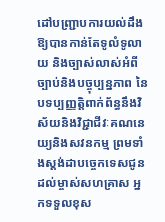ដៅបញ្រ្ជាបការយល់ដឹងឱ្យបានកាន់តែទូលំទូលាយ និងច្បាស់លាស់អំពីច្បាប់និងបច្ចុប្បន្នភាព នៃបទប្បញ្ញត្តិពាក់ព័ន្ធនឹងវិស័យនិងវិជ្ជាជីវៈគណនេយ្យនិងសវនកម្ម ព្រមទាំងស្តង់ដាបច្ចេកទេសជូនដល់ម្ចាស់សហគ្រាស អ្នកទទួលខុស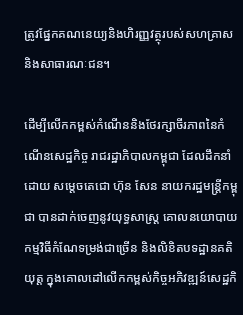ត្រូវផ្នែកគណនេយ្យនិងហិរញ្ញវត្ថុរបស់សហគ្រាស និងសាធារណៈជន។

ដើម្បីលើកកម្ពស់កំណើននិងថែរក្សាចីរភាពនៃកំណើនសេដ្ឋកិច្ច រាជរដ្ឋាភិបាលកម្ពុជា ដែលដឹកនាំដោយ សម្តេចតេជោ ហ៊ុន សែន នាយករដ្ឋមន្រ្តីកម្ពុជា បានដាក់ចេញនូវយុទ្ធសាស្រ្ត គោលនយោបាយ កម្មវិធីកំណែទម្រង់ជាច្រើន និងលិខិតបទដ្ឋានគតិយុត្ត ក្នុងគោលដៅលើកកម្ពស់កិច្ចអភិវឌ្ឍន៍សេដ្ឋកិ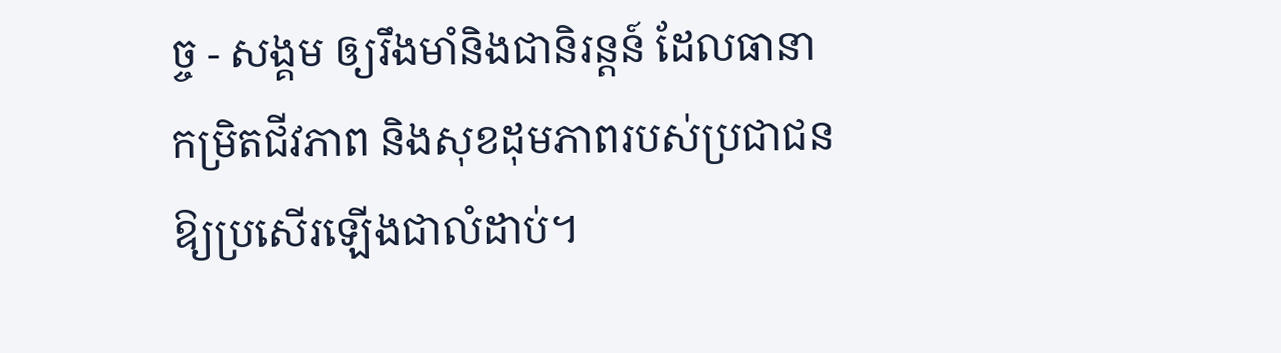ច្ច - សង្គម ឲ្យរឹងមាំនិងជានិរន្តន៍ ដែលធានាកម្រិតជីវភាព និងសុខដុមភាពរបស់ប្រជាជនឱ្យប្រសើរឡើងជាលំដាប់។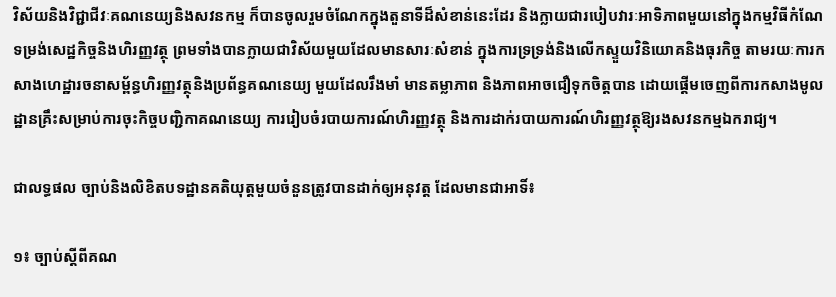វិស័យនិងវិជ្ជាជីវៈគណនេយ្យនិងសវនកម្ម ក៏បានចូលរួមចំណែកក្នុងតួនាទីដ៏សំខាន់នេះដែរ និងក្លាយជារបៀបវារៈអាទិភាពមួយនៅក្នុងកម្មវិធីកំណែទម្រង់សេដ្ឋកិច្ចនិងហិរញ្ញវត្ថុ ព្រមទាំងបានក្លាយជាវិស័យមួយដែលមានសារៈសំខាន់ ក្នុងការទ្រទ្រង់និងលើកស្ទួយវិនិយោគនិងធុរកិច្ច តាមរយៈការកសាងហេដ្ឋារចនាសម្ព័ន្ធហិរញ្ញវត្ថុនិងប្រព័ន្ធគណនេយ្យ មួយដែលរឹងមាំ មានតម្លាភាព និងភាពអាចជឿទុកចិត្តបាន ដោយផ្តើមចេញពីការកសាងមូលដ្ឋានគ្រឹះសម្រាប់ការចុះកិច្ចបញ្ជិកាគណនេយ្យ ការរៀបចំរបាយការណ៍ហិរញ្ញវត្ថុ និងការដាក់របាយការណ៍ហិរញ្ញវត្ថុឱ្យរងសវនកម្មឯករាជ្យ។

ជាលទ្ធផល ច្បាប់និងលិខិតបទដ្ឋានគតិយុត្តមួយចំនួនត្រូវបានដាក់ឲ្យអនុវត្ត ដែលមានជាអាទិ៍៖

១៖ ច្បាប់ស្តីពីគណ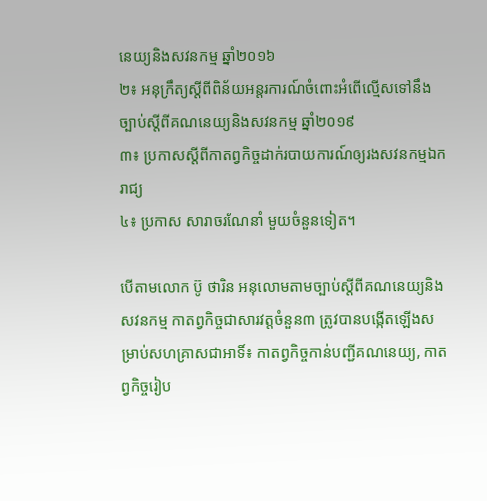នេយ្យនិងសវនកម្ម ឆ្នាំ២០១៦
២៖ អនុក្រឹត្យស្តីពីពិន័យអន្តរការណ៍ចំពោះអំពើល្មើសទៅនឹងច្បាប់ស្តីពីគណនេយ្យនិងសវនកម្ម ឆ្នាំ២០១៩
៣៖ ប្រកាសស្តីពីកាតព្វកិច្ចដាក់របាយការណ៍ឲ្យរងសវនកម្មឯករាជ្យ
៤៖ ប្រកាស សារាចរណែនាំ មួយចំនួនទៀត។

បើតាមលោក ប៊ូ ថារិន អនុលោមតាមច្បាប់ស្តីពីគណនេយ្យនិងសវនកម្ម កាតព្វកិច្ចជាសារវត្តចំនួន៣ ត្រូវបានបង្កើតឡើងសម្រាប់សហគ្រាសជាអាទិ៍៖ កាតព្វកិច្ចកាន់បញ្ជីគណនេយ្យ, កាតព្វកិច្ចរៀប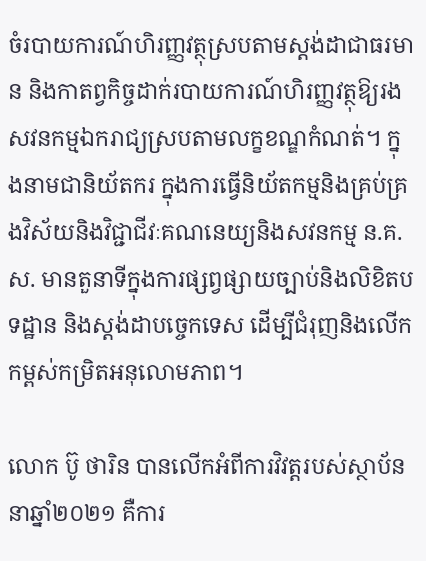ចំរបាយការណ៍ហិរញ្ញវត្ថុស្របតាមស្តង់ដាជាធរមាន និងកាតព្វកិច្ចដាក់របាយការណ៍ហិរញ្ញវត្ថុឱ្យរងសវនកម្មឯករាជ្យស្របតាមលក្ខខណ្ឌកំណត់។ ក្នុងនាមជានិយ័តករ ក្នុងការធ្វើនិយ័តកម្មនិងគ្រប់គ្រងវិស័យនិងវិជ្ជាជីវៈគណនេយ្យនិងសវនកម្ម ន.គ.ស. មានតួនាទីក្នុងការផ្សព្វផ្សាយច្បាប់និងលិខិតបទដ្ឋាន និងស្តង់ដាបច្ចេកទេស ដើម្បីជំរុញនិងលើកកម្ពស់កម្រិតអនុលោមភាព។

លោក ប៊ូ ថារិន បានលើកអំពីការវិវត្តរបស់ស្ថាប័ន នាឆ្នាំ២០២១ គឺការ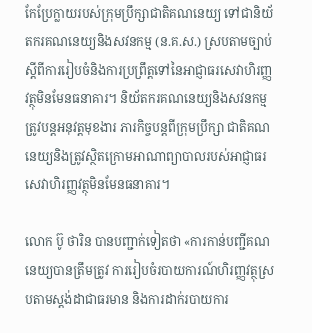កែប្រែក្លាយរបស់ក្រុមប្រឹក្សាជាតិគណនេយ្យ ទៅជានិយ័តករគណនេយ្យនិងសវនកម្ម (ន.គ.ស.) ស្របតាមច្បាប់ស្តីពីការរៀបចំនិងការប្រព្រឹត្តទៅនៃអាជ្ញាធរសេវាហិរញ្ញវត្ថុមិនមែនធនាគារ។ និយ័តករគណនេយ្យនិងសវនកម្ម ត្រូវបន្តអនុវត្តមុខងារ ភារកិច្ចបន្តពីក្រុមប្រឹក្សា ជាតិគណនេយ្យនិងត្រូវស្ថិតក្រោមអាណាព្យាបាលរបស់អាជ្ញាធរសេវាហិរញ្ញវត្ថុមិនមែនធនាគារ។

លោក ប៊ូ ថារិន បានបញ្ជាក់ទៀតថា «ការកាន់បញ្ជីគណនេយ្យបានត្រឹមត្រូវ ការរៀបចំរបាយការណ៍ហិរញ្ញវត្ថុស្របតាមស្តង់ដាជាធរមាន និងការដាក់របាយការ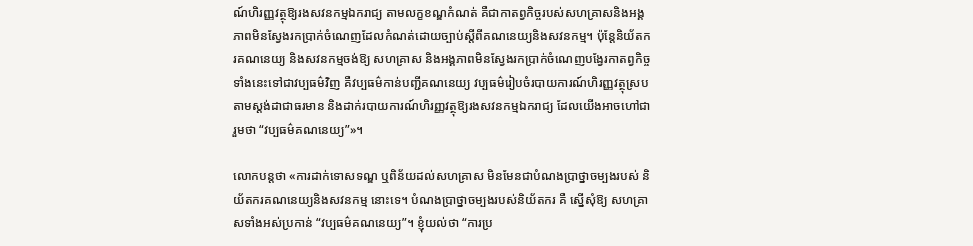ណ៍ហិរញ្ញវត្ថុឱ្យរងសវនកម្មឯករាជ្យ តាមលក្ខខណ្ឌកំណត់ គឺជាកាតព្វកិច្ចរបស់សហគ្រាសនិងអង្គភាពមិនស្វែងរកប្រាក់ចំណេញដែលកំណត់ដោយច្បាប់ស្តីពីគណនេយ្យនិងសវនកម្ម។ ប៉ុន្តែនិយ័តករគណនេយ្យ និងសវនកម្មចង់ឱ្យ សហគ្រាស និងអង្គភាពមិនស្វែងរកប្រាក់ចំណេញបង្វែរកាតព្វកិច្ចទាំងនេះទៅជាវប្បធម៌វិញ គឺវប្បធម៌កាន់បញ្ជីគណនេយ្យ វប្បធម៌រៀបចំរបាយការណ៍ហិរញ្ញវត្ថុស្របតាមស្តង់ដាជាធរមាន និងដាក់របាយការណ៍ហិរញ្ញវត្ថុឱ្យរងសវនកម្មឯករាជ្យ ដែលយើងអាចហៅជារួមថា “វប្បធម៌គណនេយ្យ”»។

លោកបន្តថា «ការដាក់ទោសទណ្ឌ ឬពិន័យដល់សហគ្រាស មិនមែនជាបំណងប្រាថ្នាចម្បងរបស់ និយ័តករគណនេយ្យនិងសវនកម្ម នោះទេ។ បំណងប្រាថ្នាចម្បងរបស់និយ័តករ គឺ ស្នើសុំឱ្យ សហគ្រាសទាំងអស់ប្រកាន់ “វប្បធម៌គណនេយ្យ”។ ខ្ញុំយល់ថា “ការប្រ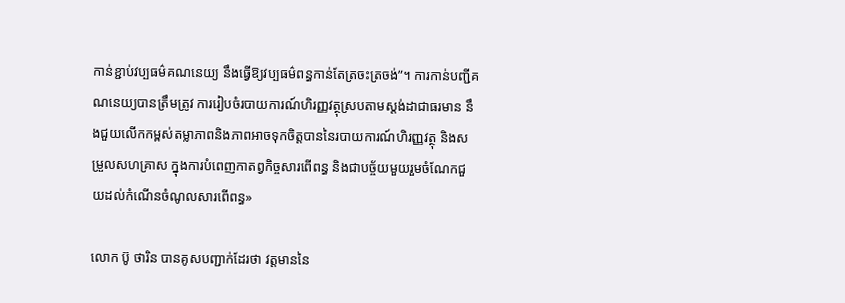កាន់ខ្ជាប់វប្បធម៌គណនេយ្យ នឹងធ្វើឱ្យវប្បធម៌ពន្ធកាន់តែត្រចះត្រចង់”។ ការកាន់បញ្ជីគណនេយ្យបានត្រឹមត្រូវ ការរៀបចំរបាយការណ៍ហិរញ្ញវត្ថុស្របតាមស្តង់ដាជាធរមាន នឹងជួយលើកកម្ពស់តម្លាភាពនិងភាពអាចទុកចិត្តបាននៃរបាយការណ៍ហិរញ្ញវត្ថុ និងសម្រួលសហគ្រាស ក្នុងការបំពេញកាតព្វកិច្ចសារពើពន្ធ និងជាបច្ច័យមួយរួមចំណែកជួយដល់កំណើនចំណូលសារពើពន្ធ»

លោក ប៊ូ ថារិន បានគូសបញ្ជាក់ដែរថា វត្តមាននៃ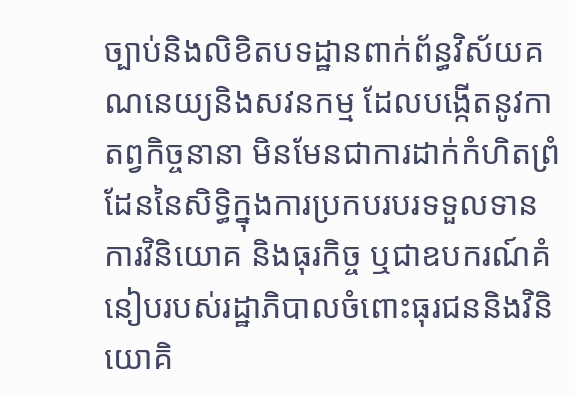ច្បាប់និងលិខិតបទដ្ឋានពាក់ព័ន្ធវិស័យគណនេយ្យនិងសវនកម្ម ដែលបង្កើតនូវកាតព្វកិច្ចនានា មិនមែនជាការដាក់កំហិតព្រំដែននៃសិទ្ធិក្នុងការប្រកបរបរទទួលទាន ការវិនិយោគ និងធុរកិច្ច ឬជាឧបករណ៍គំនៀបរបស់រដ្ឋាភិបាលចំពោះធុរជននិងវិនិយោគិ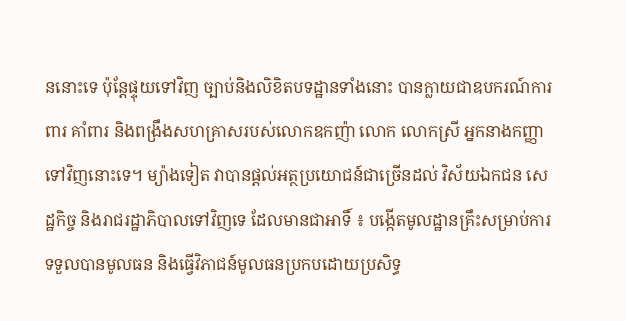ននោះទេ ប៉ុន្តែផ្ទុយទៅវិញ ច្បាប់និងលិខិតបទដ្ឋានទាំងនោះ បានក្លាយជាឧបករណ៍ការពារ គាំពារ និងពង្រឹងសហគ្រាសរបស់លោកឧកញ៉ា លោក លោកស្រី អ្នកនាងកញ្ញាទៅវិញនោះទេ។ ម្យ៉ាងទៀត វាបានផ្តល់អត្ថប្រយោជន៍ជាច្រើនដល់ វិស័យឯកជន សេដ្ឋកិច្ច និងរាជរដ្ឋាភិបាលទៅវិញទេ ដែលមានជាអាទិ៍ ៖ បង្កើតមូលដ្ឋានគ្រឹះសម្រាប់ការទទួលបានមូលធន និងធ្វើវិភាជន៍មូលធនប្រកបដោយប្រសិទ្ធ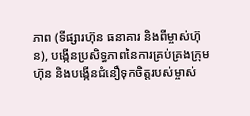ភាព (ទីផ្សារហ៊ុន ធនាគារ និងពីម្ចាស់ហ៊ុន), បង្កើនប្រសិទ្ធភាពនៃការគ្រប់គ្រងក្រុមហ៊ុន និងបង្កើនជំនឿទុកចិត្តរបស់ម្ចាស់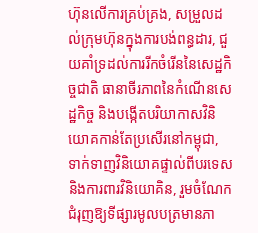ហ៊ុនលើការគ្រប់គ្រង, សម្រួលដល់ក្រុមហ៊ុនក្នុងការបង់ពន្ធដារ, ជួយគាំទ្រដល់ការរីកចំរើននៃសេដ្ឋកិច្ចជាតិ ធានាចីរភាពនៃកំណើនសេដ្ឋកិច្ច និងបង្កើតបរិយាកាសវិនិយោគកាន់តែប្រសើរនៅកម្ពុជា, ទាក់ទាញវិនិយោគផ្ទាល់ពីបរទេសនិងការពារវិនិយោគិន, រួមចំណែកជំរុញឱ្យទីផ្សារមូលបត្រមានភា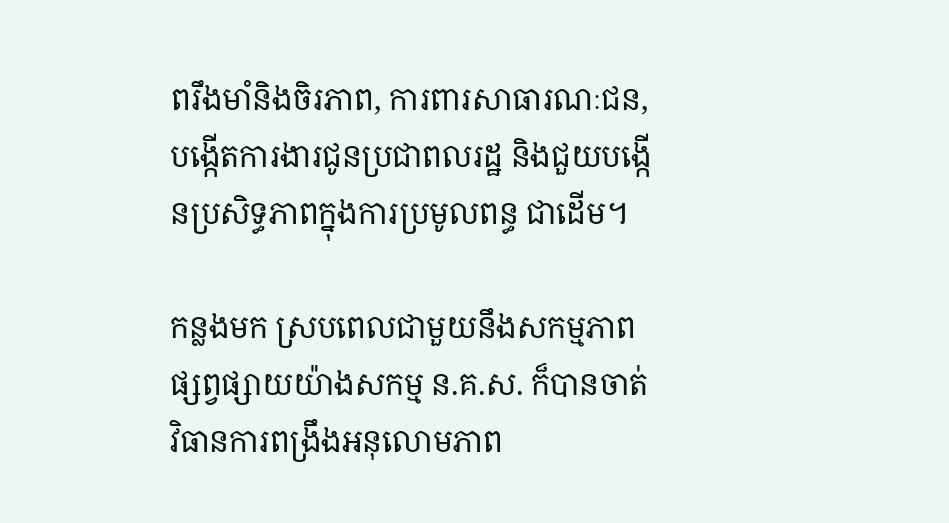ពរឹងមាំនិងចិរភាព, ការពារសាធារណៈជន, បង្កើតការងារជូនប្រជាពលរដ្ឋ និងជួយបង្កើនប្រសិទ្ធភាពក្នុងការប្រមូលពន្ធ ជាដើម។

កន្លងមក ស្របពេលជាមួយនឹងសកម្មភាពផ្សព្វផ្សាយយ៉ាងសកម្ម ន.គ.ស. ក៏បានចាត់វិធានការពង្រឹងអនុលោមភាព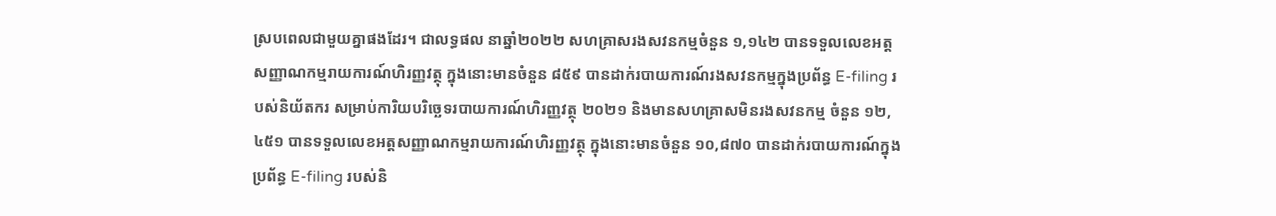ស្របពេលជាមួយគ្នាផងដែរ។ ជាលទ្ធផល នាឆ្នាំ២០២២ សហគ្រាសរងសវនកម្មចំនួន ១,១៤២ បានទទួលលេខអត្តសញ្ញាណកម្មរាយការណ៍ហិរញ្ញវត្ថុ ក្នុងនោះមានចំនួន ៨៥៩ បានដាក់របាយការណ៍រងសវនកម្មក្នុងប្រព័ន្ធ E-filing របស់និយ័តករ សម្រាប់ការិយបរិច្ឆេទរបាយការណ៍ហិរញ្ញវត្ថុ ២០២១ និងមានសហគ្រាសមិនរងសវនកម្ម ចំនួន ១២,៤៥១ បានទទួលលេខអត្តសញ្ញាណកម្មរាយការណ៍ហិរញ្ញវត្ថុ ក្នុងនោះមានចំនួន ១០,៨៧០ បានដាក់របាយការណ៍ក្នុងប្រព័ន្ធ E-filing របស់និ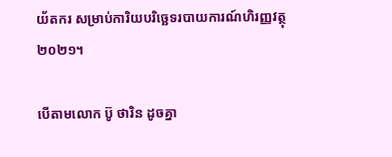យ័តករ សម្រាប់ការិយបរិច្ឆេទរបាយការណ៍ហិរញ្ញវត្ថុ ២០២១។

បើតាមលោក ប៊ូ ថារិន ដូចគ្នា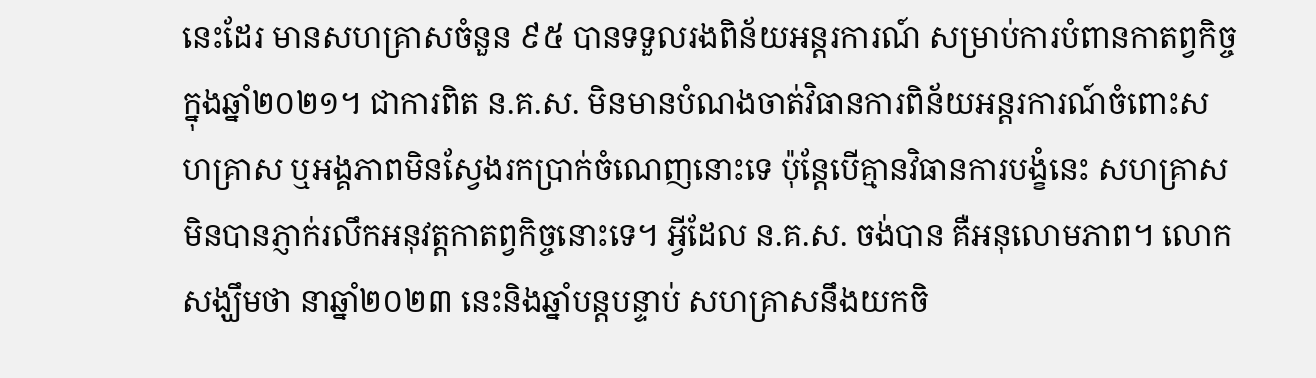នេះដែរ មានសហគ្រាសចំនួន ៩៥ បានទទួលរងពិន័យអន្តរការណ៍ សម្រាប់ការបំពានកាតព្វកិច្ចក្នុងឆ្នាំ២០២១។ ជាការពិត ន.គ.ស. មិនមានបំណងចាត់វិធានការពិន័យអន្តរការណ៍ចំពោះសហគ្រាស ឬអង្គភាពមិនស្វែងរកប្រាក់ចំណេញនោះទេ ប៉ុន្តែបើគ្មានវិធានការបង្ខំនេះ សហគ្រាសមិនបានភ្ញាក់រលឹកអនុវត្តកាតព្វកិច្ចនោះទេ។ អ្វីដែល ន.គ.ស. ចង់បាន គឺអនុលោមភាព។ លោកសង្ឃឹមថា នាឆ្នាំ២០២៣ នេះនិងឆ្នាំបន្តបន្ទាប់ សហគ្រាសនឹងយកចិ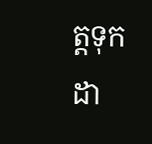ត្តទុកដា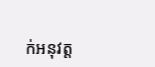ក់អនុវត្ត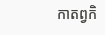កាតព្វកិ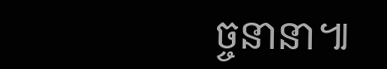ច្ចនានា៕